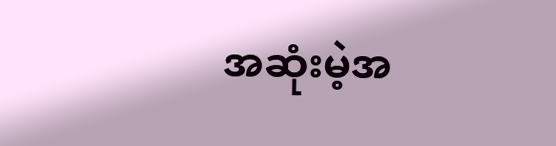အဆုံးမဲ့အ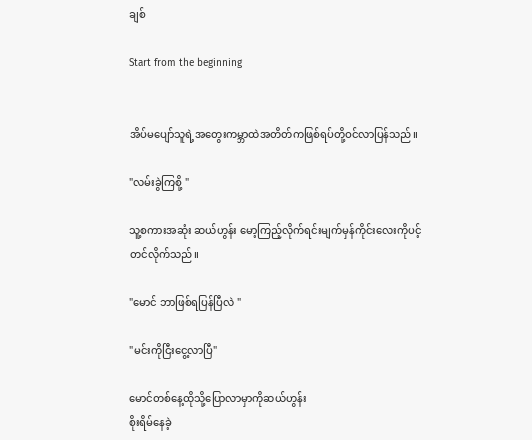ချစ်

Start from the beginning


အိပ်မပျော်သူရဲ့အတွေးကမ္ဘာထဲအတိတ်ကဖြစ်ရပ်တို့ဝင်လာပြန်သည်။

"လမ်းခွဲကြစို့ "

သူ့စကားအဆုံး ဆယ်ဟွန်း မော့ကြည့်လိုက်ရင်းမျက်မှန်ကိုင်းလေးကိုပင့်တင်လိုက်သည်။

"မောင် ဘာဖြစ်ရပြန်ပြီလဲ "

"မင်းကိုငြီးငွေ့လာပြီ"

မောင်တစ်နေ့ထိုသို့ပြောလာမှာကိုဆယ်ဟွန်း
စိုးရိမ်နေခဲ့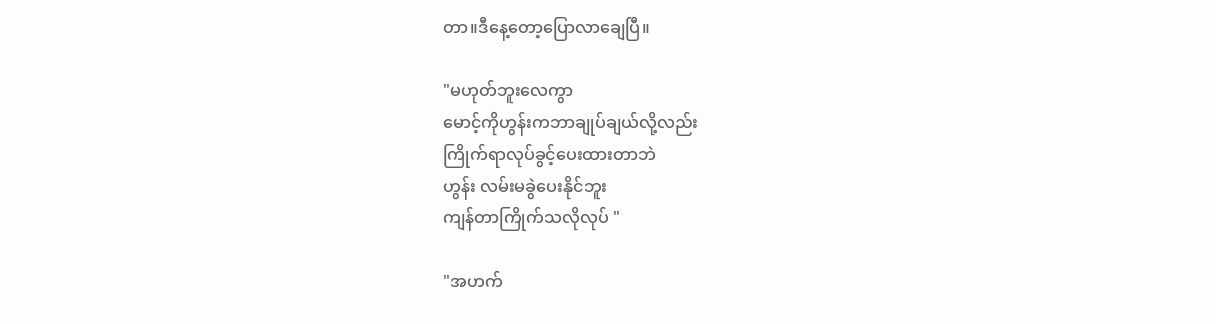တာ။ဒီနေ့တော့ပြောလာချေပြီ။

"မဟုတ်ဘူးလေကွာ
မောင့်ကိုဟွန်းကဘာချုပ်ချယ်လို့လည်း
ကြိုက်ရာလုပ်ခွင့်ပေးထားတာဘဲ
ဟွန်း လမ်းမခွဲပေးနိုင်ဘူး
ကျန်တာကြိုက်သလိုလုပ် "

"အဟက်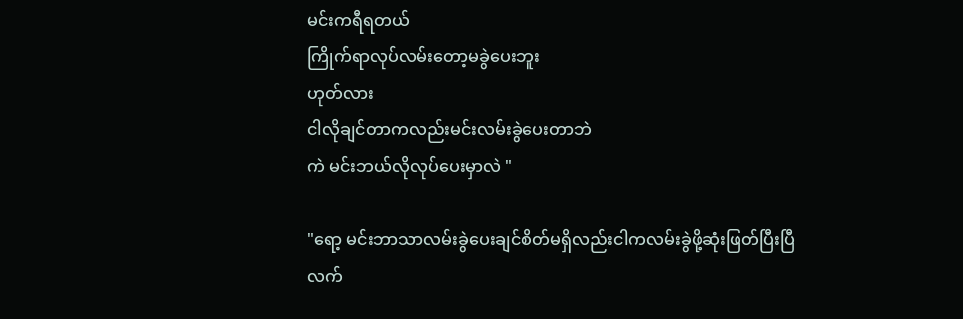မင်းကရီရတယ်
ကြိုက်ရာလုပ်လမ်းတော့မခွဲပေးဘူး
ဟုတ်လား
ငါလိုချင်တာကလည်းမင်းလမ်းခွဲပေးတာဘဲ
ကဲ မင်းဘယ်လိုလုပ်ပေးမှာလဲ "

"ရော့ မင်းဘာသာလမ်းခွဲပေးချင်စိတ်မရှိလည်းငါကလမ်းခွဲဖို့ဆုံးဖြတ်ပြီးပြီ
လက်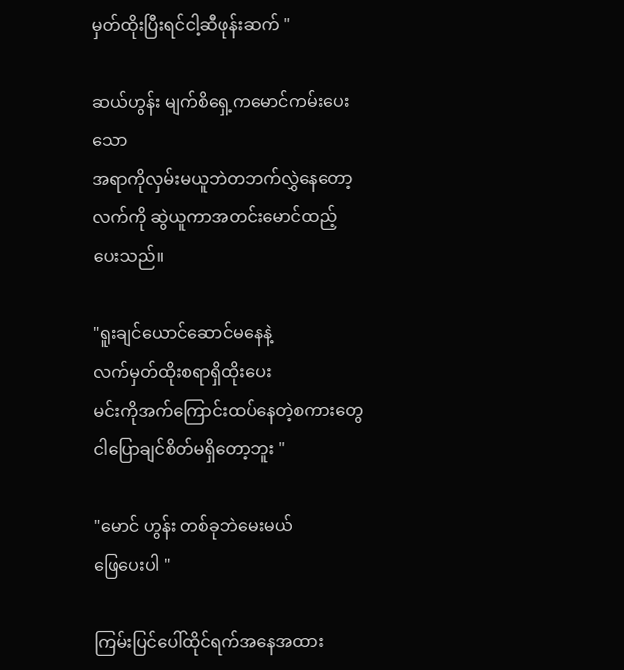မှတ်ထိုးပြီးရင်ငါ့ဆီဖုန်းဆက် "

ဆယ်ဟွန်း မျက်စိရှေ့ကမောင်ကမ်းပေးသော
အရာကိုလှမ်းမယူဘဲတဘက်လွှဲနေတော့
လက်ကို ဆွဲယူကာအတင်းမောင်ထည့်ပေးသည်။

"ရူးချင်ယောင်ဆောင်မနေနဲ့
လက်မှတ်ထိုးစရာရှိထိုးပေး
မင်းကိုအက်ကြောင်းထပ်နေတဲ့စကားတွေ
ငါပြောချင်စိတ်မရှိတော့ဘူး "

"မောင် ဟွန်း တစ်ခုဘဲမေးမယ်
ဖြေပေးပါ "

ကြမ်းပြင်ပေါ်ထိုင်ရက်အနေအထား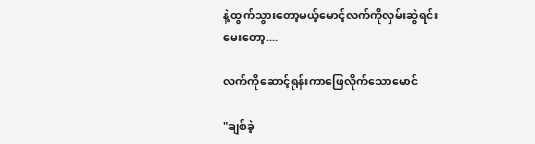နဲ့ထွက်သွားတော့မယ့်မောင့်လက်ကိုလှမ်းဆွဲရင်း
မေးတော့....

လက်ကိုဆောင့်ရုန်းကာဖြေလိုက်သောမောင်

"ချစ်ခဲ့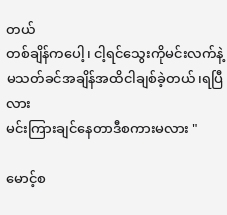တယ်
တစ်ချိန်ကပေါ့၊ ငါ့ရင်သွေးကိုမင်းလက်နဲ့မသတ်ခင်အချိန်အထိငါချစ်ခဲ့တယ်၊ရပြီလား
မင်းကြားချင်နေတာဒီစကားမလား "

မောင့်စ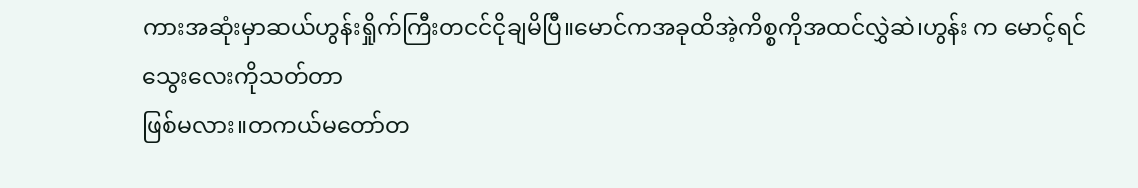ကားအဆုံးမှာဆယ်ဟွန်းရှိုက်ကြီးတငင်ငိုချမိပြီ။မောင်ကအခုထိအဲ့ကိစ္စကိုအထင်လွှဲဆဲ၊ဟွန်း က မောင့်ရင်သွေးလေးကိုသတ်တာ
ဖြစ်မလား။တကယ်မတော်တ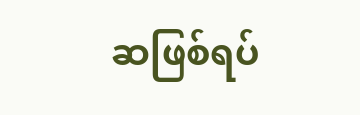ဆဖြစ်ရပ်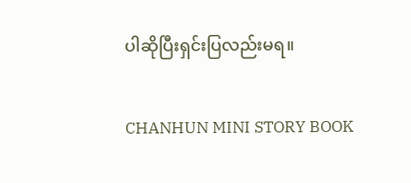ပါဆိုပြီးရှင်းပြလည်းမရ။

CHANHUN MINI STORY BOOK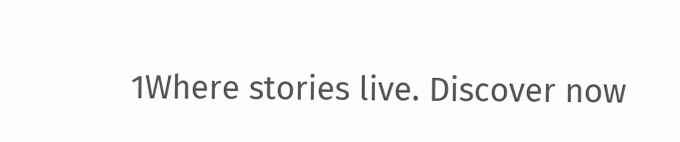1Where stories live. Discover now